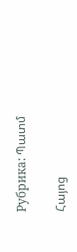Рубрика: Պատմ

Հայոց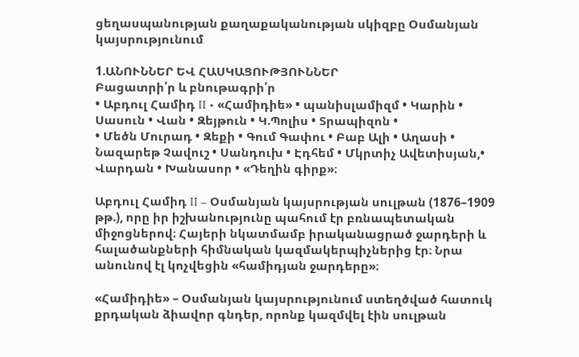ցեղասպանության քաղաքականության սկիզբը Օսմանյան կայսրությունում

1.ԱՆՈՒՆՆԵՐ ԵՎ ՀԱՍԿԱՑՈՒԹՅՈՒՆՆԵՐ
Բացատրի՛ր և բնութագրի՛ր
• Աբդուլ Համիդ II • «Համիդիե» • պանիսլամիզմ • Կարին • Սասուն • Վան • Զեյթուն • Կ.Պոլիս • Տրապիզոն •
• Մեծն Մուրադ • Զեքի • Գում Գափու • Բաբ Ալի • Աղասի • Նազարեթ Չավուշ • Սանդուխ • Էդհեմ • Մկրտիչ Ավետիսյան,• Վարդան • Խանասոր • «Դեղին գիրք»։

Աբդուլ Համիդ II – Օսմանյան կայսրության սուլթան (1876–1909 թթ.), որը իր իշխանությունը պահում էր բռնապետական միջոցներով։ Հայերի նկատմամբ իրականացրած ջարդերի և հալածանքների հիմնական կազմակերպիչներից էր։ Նրա անունով էլ կոչվեցին «համիդյան ջարդերը»։

«Համիդիե» – Օսմանյան կայսրությունում ստեղծված հատուկ քրդական ձիավոր գնդեր, որոնք կազմվել էին սուլթան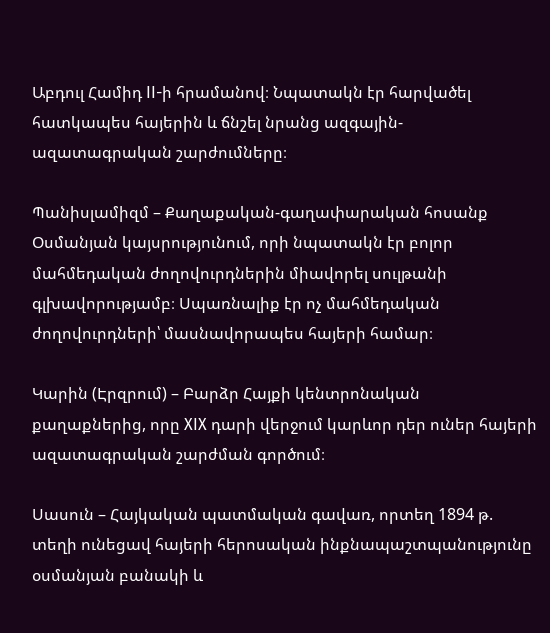Աբդուլ Համիդ II-ի հրամանով։ Նպատակն էր հարվածել հատկապես հայերին և ճնշել նրանց ազգային-ազատագրական շարժումները։

Պանիսլամիզմ – Քաղաքական-գաղափարական հոսանք Օսմանյան կայսրությունում, որի նպատակն էր բոլոր մահմեդական ժողովուրդներին միավորել սուլթանի գլխավորությամբ։ Սպառնալիք էր ոչ մահմեդական ժողովուրդների՝ մասնավորապես հայերի համար։

Կարին (Էրզրում) – Բարձր Հայքի կենտրոնական քաղաքներից, որը XIX դարի վերջում կարևոր դեր ուներ հայերի ազատագրական շարժման գործում։

Սասուն – Հայկական պատմական գավառ, որտեղ 1894 թ. տեղի ունեցավ հայերի հերոսական ինքնապաշտպանությունը օսմանյան բանակի և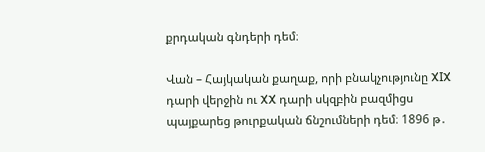քրդական գնդերի դեմ։

Վան – Հայկական քաղաք, որի բնակչությունը XIX դարի վերջին ու XX դարի սկզբին բազմիցս պայքարեց թուրքական ճնշումների դեմ։ 1896 թ․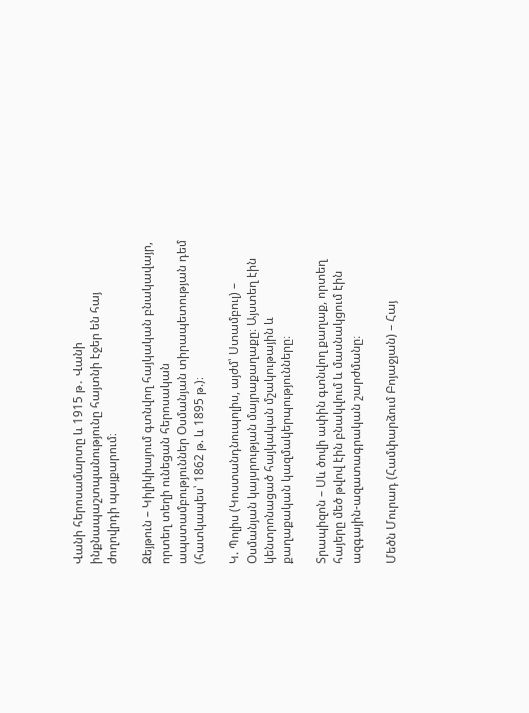Վանի հերոսամարտը և 1915 թ․ Վանի ինքնապաշտպանությունը հայտնի էջեր են հայ ժողովրդի պայքարում։

Զեյթուն – Կիլիկիայում գտնվող հայկական բնակավայր, որտեղ տեղի ունեցան հերոսական ապստամբություններ Օսմանյան տիրապետության դեմ (հատկապես՝ 1862 թ. և 1895 թ.)։

Կ. Պոլիս (Կոստանդնուպոլիս, այժմ՝ Ստամբուլ) – Օսմանյան կայսրության մայրաքաղաքը։ Այստեղ էին կենտրոնացած հայկական մշակութային և քաղաքական կազմակերպությունները։

Տրապիզոն – Սև ծովի ափին գտնվող քաղաք, որտեղ հայերը մեծ թվով էին բնակվում և մասնակցում էին ազգային-ազատագրական շարժմանը։

Մեծն Մուրադ (Համփարձում Բոյաջյան) – Հայ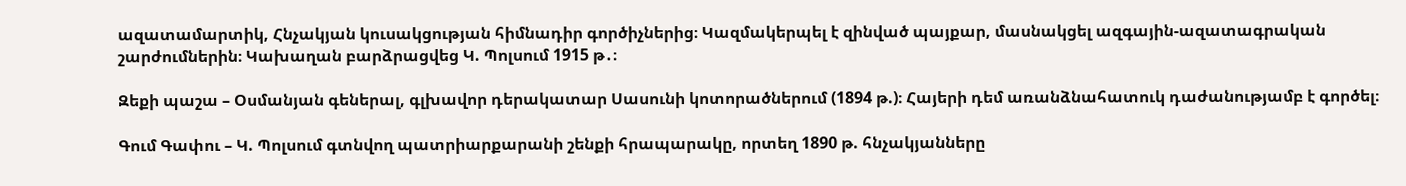ազատամարտիկ, Հնչակյան կուսակցության հիմնադիր գործիչներից։ Կազմակերպել է զինված պայքար, մասնակցել ազգային-ազատագրական շարժումներին։ Կախաղան բարձրացվեց Կ. Պոլսում 1915 թ․։

Զեքի պաշա – Օսմանյան գեներալ, գլխավոր դերակատար Սասունի կոտորածներում (1894 թ.)։ Հայերի դեմ առանձնահատուկ դաժանությամբ է գործել։

Գում Գափու – Կ. Պոլսում գտնվող պատրիարքարանի շենքի հրապարակը, որտեղ 1890 թ. հնչակյանները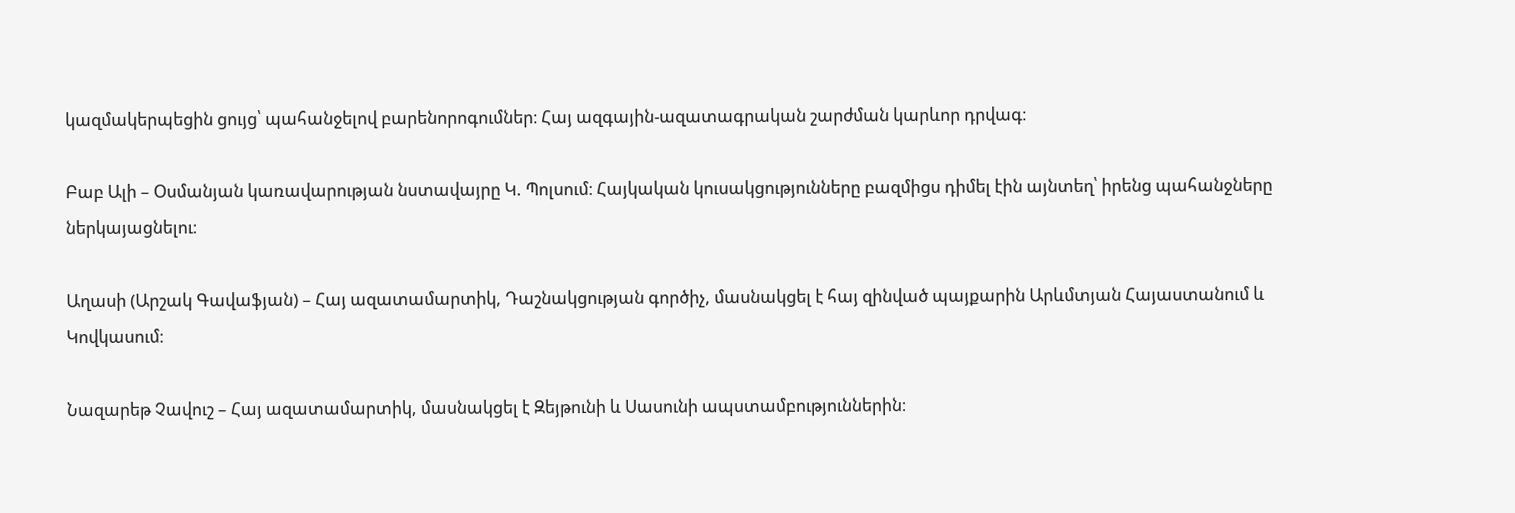կազմակերպեցին ցույց՝ պահանջելով բարենորոգումներ։ Հայ ազգային-ազատագրական շարժման կարևոր դրվագ։

Բաբ Ալի – Օսմանյան կառավարության նստավայրը Կ. Պոլսում։ Հայկական կուսակցությունները բազմիցս դիմել էին այնտեղ՝ իրենց պահանջները ներկայացնելու։

Աղասի (Արշակ Գավաֆյան) – Հայ ազատամարտիկ, Դաշնակցության գործիչ, մասնակցել է հայ զինված պայքարին Արևմտյան Հայաստանում և Կովկասում։

Նազարեթ Չավուշ – Հայ ազատամարտիկ, մասնակցել է Զեյթունի և Սասունի ապստամբություններին։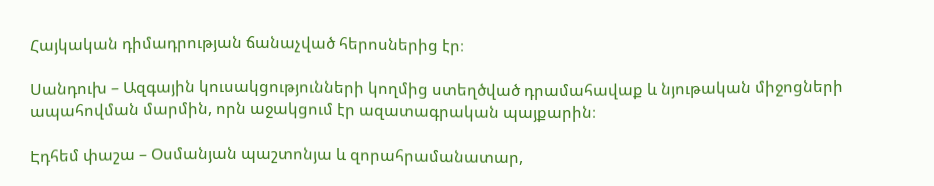Հայկական դիմադրության ճանաչված հերոսներից էր։

Սանդուխ – Ազգային կուսակցությունների կողմից ստեղծված դրամահավաք և նյութական միջոցների ապահովման մարմին, որն աջակցում էր ազատագրական պայքարին։

Էդհեմ փաշա – Օսմանյան պաշտոնյա և զորահրամանատար,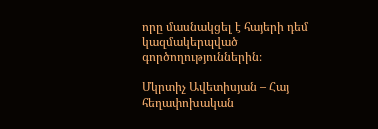որը մասնակցել է հայերի դեմ կազմակերպված գործողություններին։

Մկրտիչ Ավետիսյան – Հայ հեղափոխական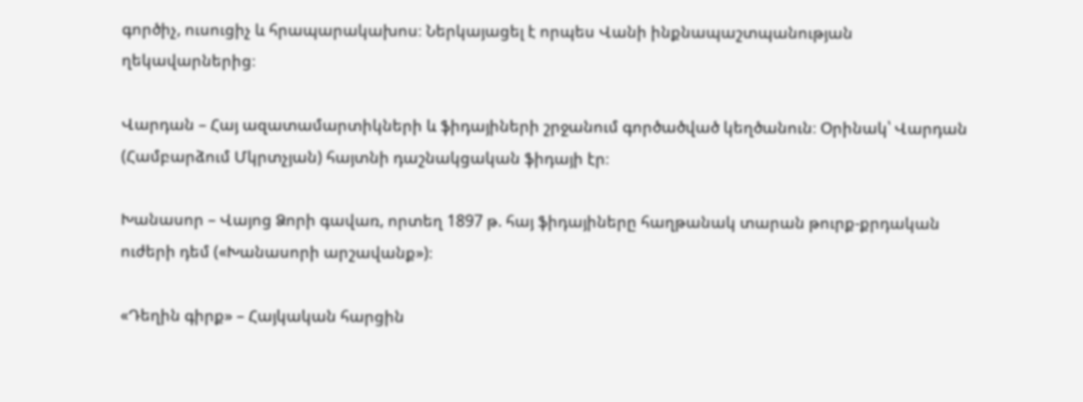գործիչ, ուսուցիչ և հրապարակախոս։ Ներկայացել է որպես Վանի ինքնապաշտպանության ղեկավարներից։

Վարդան – Հայ ազատամարտիկների և ֆիդայիների շրջանում գործածված կեղծանուն։ Օրինակ՝ Վարդան (Համբարձում Մկրտչյան) հայտնի դաշնակցական ֆիդայի էր։

Խանասոր – Վայոց Ձորի գավառ, որտեղ 1897 թ. հայ ֆիդայիները հաղթանակ տարան թուրք-քրդական ուժերի դեմ («Խանասորի արշավանք»)։

«Դեղին գիրք» – Հայկական հարցին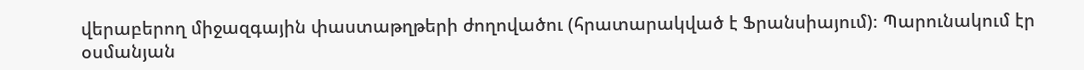վերաբերող միջազգային փաստաթղթերի ժողովածու (հրատարակված է Ֆրանսիայում)։ Պարունակում էր օսմանյան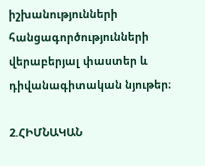իշխանությունների հանցագործությունների վերաբերյալ փաստեր և դիվանագիտական նյութեր։

2.ՀԻՄՆԱԿԱՆ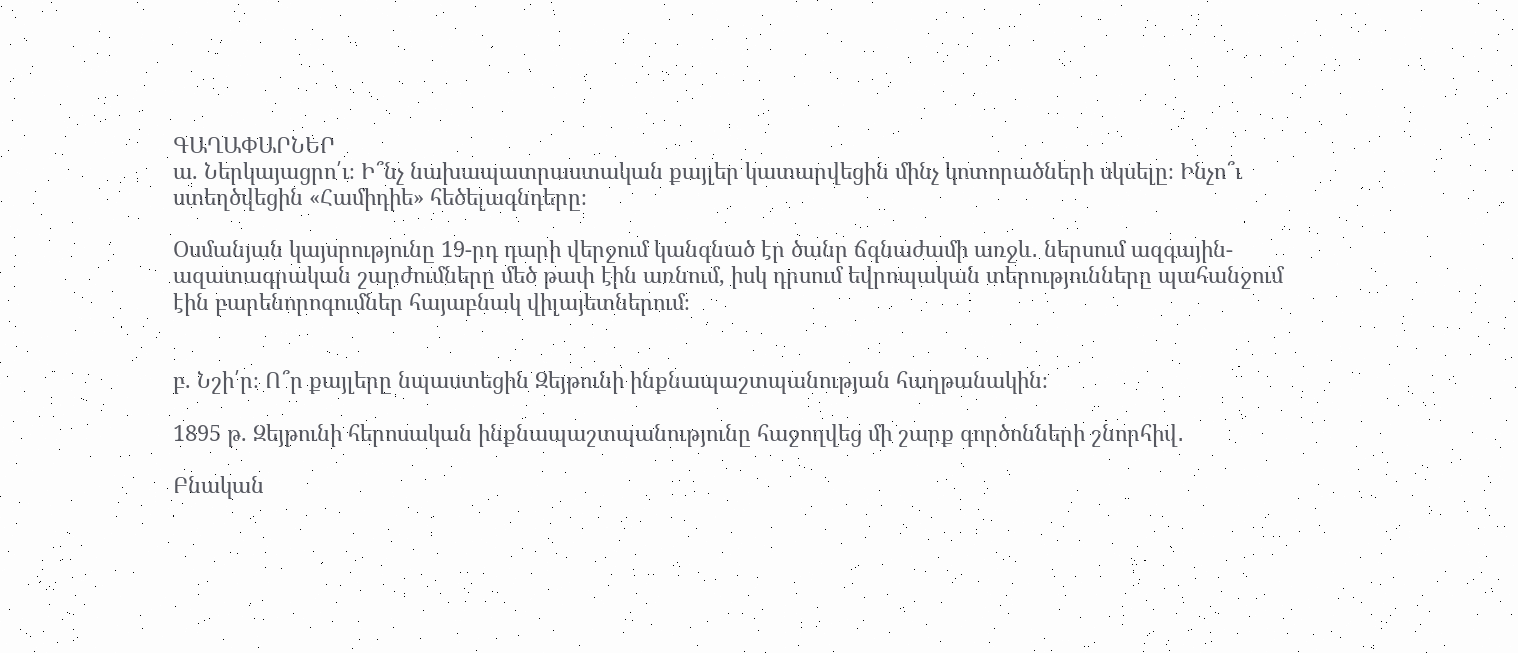ԳԱՂԱՓԱՐՆԵՐ
ա. Ներկայացրո՛ւ։ Ի՞նչ նախապատրաստական քայլեր կատարվեցին մինչ կոտորածների սկսելը։ Ինչո՞ւ
ստեղծվեցին «Համիդիե» հեծելագնդերը։

Օսմանյան կայսրությունը 19-րդ դարի վերջում կանգնած էր ծանր ճգնաժամի առջև․ ներսում ազգային-ազատագրական շարժումները մեծ թափ էին առնում, իսկ դրսում եվրոպական տերությունները պահանջում էին բարենորոգումներ հայաբնակ վիլայետներում։


բ. Նշի՛ր։ Ո՞ր քայլերը նպաստեցին Զեյթունի ինքնապաշտպանության հաղթանակին։

1895 թ. Զեյթունի հերոսական ինքնապաշտպանությունը հաջողվեց մի շարք գործոնների շնորհիվ․

Բնական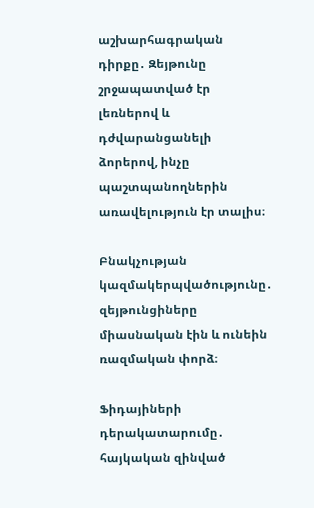աշխարհագրական դիրքը․ Զեյթունը շրջապատված էր լեռներով և դժվարանցանելի ձորերով, ինչը պաշտպանողներին առավելություն էր տալիս։

Բնակչության կազմակերպվածությունը․ զեյթունցիները միասնական էին և ունեին ռազմական փորձ։

Ֆիդայիների դերակատարումը․ հայկական զինված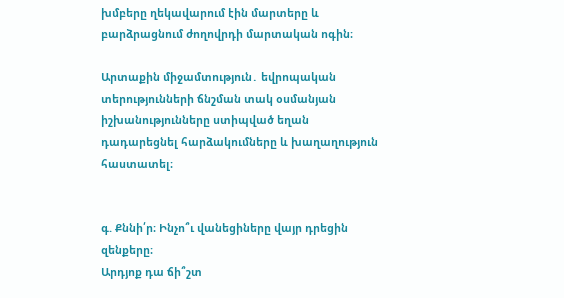խմբերը ղեկավարում էին մարտերը և բարձրացնում ժողովրդի մարտական ոգին։

Արտաքին միջամտություն․ եվրոպական տերությունների ճնշման տակ օսմանյան իշխանությունները ստիպված եղան դադարեցնել հարձակումները և խաղաղություն հաստատել։


գ. Քննի՛ր։ Ինչո՞ւ վանեցիները վայր դրեցին զենքերը։
Արդյոք դա ճի՞շտ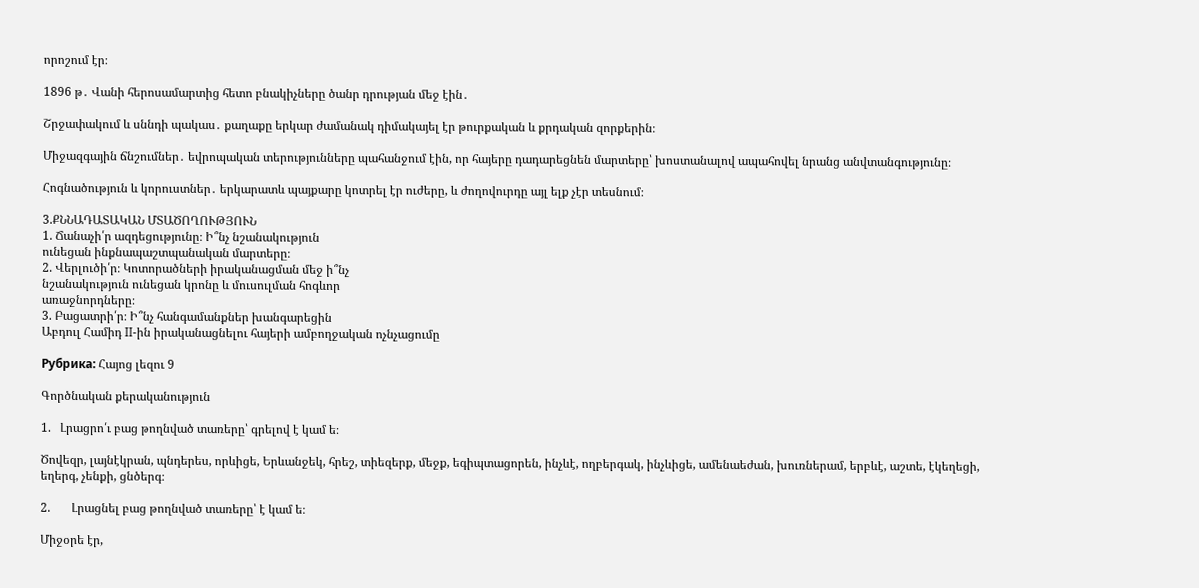որոշում էր։

1896 թ․ Վանի հերոսամարտից հետո բնակիչները ծանր դրության մեջ էին․

Շրջափակում և սննդի պակաս․ քաղաքը երկար ժամանակ դիմակայել էր թուրքական և քրդական զորքերին։

Միջազգային ճնշումներ․ եվրոպական տերությունները պահանջում էին, որ հայերը դադարեցնեն մարտերը՝ խոստանալով ապահովել նրանց անվտանգությունը։

Հոգնածություն և կորուստներ․ երկարատև պայքարը կոտրել էր ուժերը, և ժողովուրդը այլ ելք չէր տեսնում։

3.ՔՆՆԱԴԱՏԱԿԱՆ ՄՏԱԾՈՂՈՒԹՅՈՒՆ
1. Ճանաչի՛ր ազդեցությունը։ Ի՞նչ նշանակություն
ունեցան ինքնապաշտպանական մարտերը։
2. Վերլուծի՛ր։ Կոտորածների իրականացման մեջ ի՞նչ
նշանակություն ունեցան կրոնը և մուսուլման հոգևոր
առաջնորդները։
3. Բացատրի՛ր։ Ի՞նչ հանգամանքներ խանգարեցին
Աբդուլ Համիդ II-ին իրականացնելու հայերի ամբողջական ոչնչացումը

Рубрика: Հայոց լեզու 9

Գործնական քերականություն

1.   Լրացրո՛ւ բաց թողնված տառերը՝ գրելով է կամ ե։

Ծովեզր, լայնէկրան, պնդերես, որևիցե, Երևանջեկ, հրեշ, տիեզերք, մեջք, եգիպտացորեն, ինչևէ, ողբերգակ, ինչևիցե, ամենաեժան, խուռներամ, երբևէ, աշտե, էկեղեցի, եղերգ, չենքի, ցնծերգ։

2.       Լրացնել բաց թողնված տառերը՝ է կամ ե։

Միջօրե էր,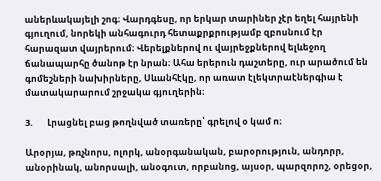աներևակայելի շոգ։ Վարդգեսը, որ երկար տարիներ չէր եղել հայրենի գյուղում, նորեկի անհագուրդ հետաքրքրությամբ զբոսնում էր հարազատ վայրերում։ Վերելքներով ու վայրեջքներով ելևեջող ճանապարհը ծանոթ էր նրան։ Ահա երերուն դաշտերը, ուր արածում են գոմեշների նախիրները, Սևանհէկը, որ առատ էլեկտրաէներգիա է մատակարարում շրջակա գյուղերին։

3.       Լրացնել բաց թողնված տառերը՝ գրելով օ կամ ո։

Արօրյա, թռչնորս, ոլորկ, անօրգանական, բարօրություն, անդորր, անօրինակ, անորսալի, անօգուտ, որբանոց, այսօր, պարզորոշ, օրեցօր,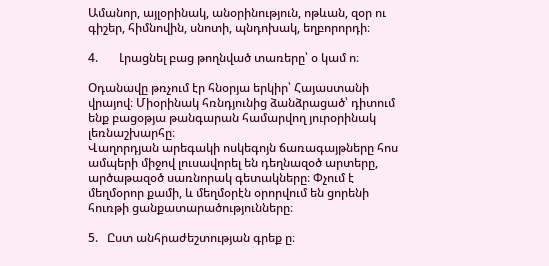Ամանոր, այլօրինակ, անօրինություն, ոթևան, զօր ու գիշեր, հիմնովին, սնոտի, պնդոխակ, եղբորորդի։

4.       Լրացնել բաց թողնված տառերը՝ օ կամ ո։

Օդանավը թռչում էր հնօրյա երկիր՝ Հայաստանի վրայով։ Միօրինակ հռնդյունից ձանձրացած՝ դիտում ենք բացօթյա թանգարան համարվող յուրօրինակ լեռնաշխարհը։
Վաղորդյան արեգակի ոսկեգոյն ճառագայթները հոս ամպերի միջով լուսավորել են դեղնազօծ արտերը, արծաթազօծ սառնորակ գետակները։ Փչում է մեղմօրոր քամի, և մեղմօրէն օրորվում են ցորենի հուռթի ցանքատարածությունները։

5.   Ըստ անհրաժեշտության գրեք ը։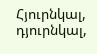Հյուրնկալ, դյուրնկալ,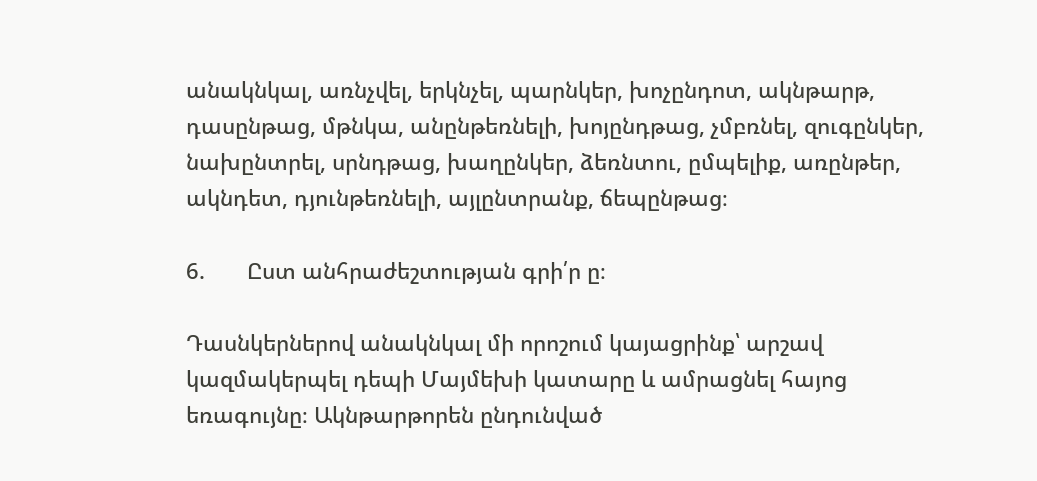անակնկալ, առնչվել, երկնչել, պարնկեր, խոչընդոտ, ակնթարթ, դասընթաց, մթնկա, անընթեռնելի, խոյընդթաց, չմբռնել, զուգընկեր, նախընտրել, սրնդթաց, խաղընկեր, ձեռնտու, ըմպելիք, առընթեր, ակնդետ, դյունթեռնելի, այլընտրանք, ճեպընթաց։

6.       Ըստ անհրաժեշտության գրի՛ր ը։

Դասնկերներով անակնկալ մի որոշում կայացրինք՝ արշավ կազմակերպել դեպի Մայմեխի կատարը և ամրացնել հայոց եռագույնը։ Ակնթարթորեն ընդունված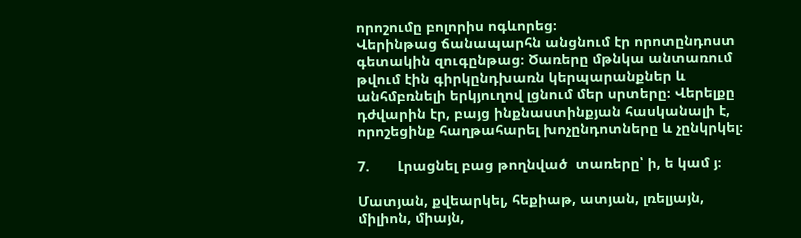որոշումը բոլորիս ոգևորեց։
Վերինթաց ճանապարհն անցնում էր որոտընդոստ գետակին զուգընթաց։ Ծառերը մթնկա անտառում թվում էին գիրկընդխառն կերպարանքներ և անհմբռնելի երկյուղով լցնում մեր սրտերը։ Վերելքը դժվարին էր, բայց ինքնաստինքյան հասկանալի է, որոշեցինք հաղթահարել խոչընդոտները և չընկրկել։

7.       Լրացնել բաց թողնված  տառերը՝ ի, ե կամ յ։

Մատյան, քվեարկել, հեքիաթ, ատյան, լռելյայն, միլիոն, միայն,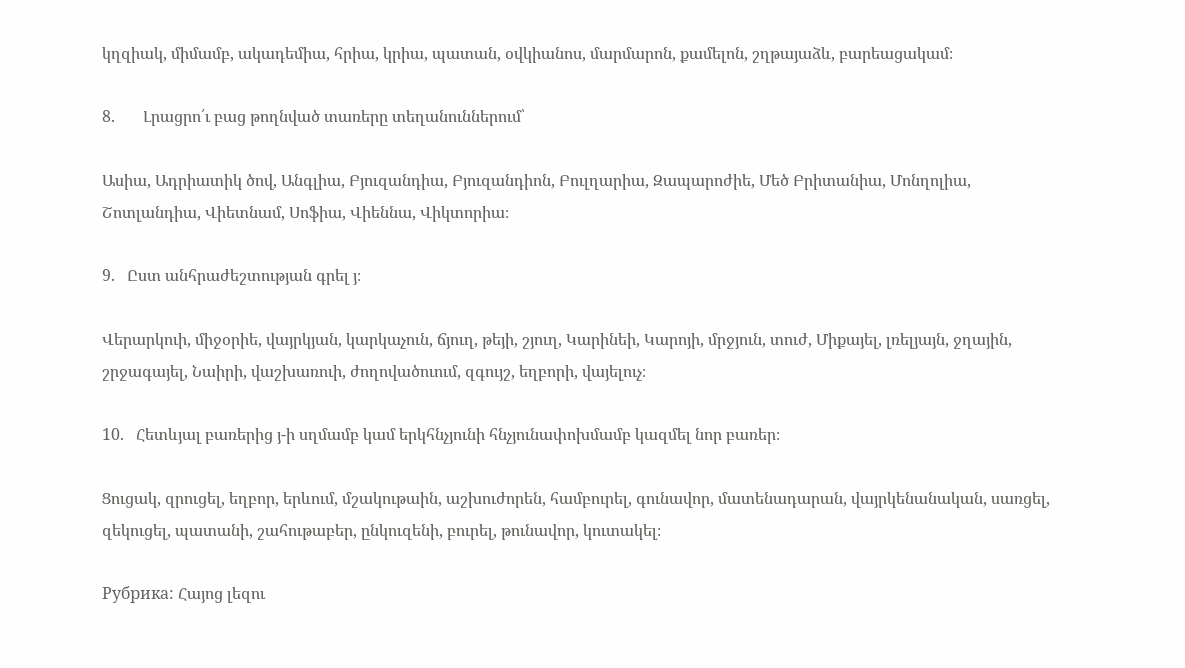կղզիակ, միմամբ, ակադեմիա, հրիա, կրիա, պատան, օվկիանոս, մարմարոն, քամելոն, շղթայաձև, բարեացակամ։

8.       Լրացրո՛ւ բաց թողնված տառերը տեղանուններում՝

Ասիա, Ադրիատիկ ծով, Անգլիա, Բյուզանդիա, Բյուզանդիոն, Բուլղարիա, Զապարոժիե, Մեծ Բրիտանիա, Մոնղոլիա, Շոտլանդիա, Վիետնամ, Սոֆիա, Վիեննա, Վիկտորիա։

9.   Ըստ անհրաժեշտության գրել յ։

Վերարկուի, միջօրիե, վայրկյան, կարկաչուն, ճյուղ, թեյի, շյուղ, Կարինեի, Կարոյի, մրջյուն, տուժ, Միքայել, լռելյայն, ջղային, շրջագայել, Նաիրի, վաշխառուի, ժողովածուում, զգույշ, եղբորի, վայելուչ։

10.   Հետևյալ բառերից յ-ի սղմամբ կամ երկհնչյունի հնչյունափոխմամբ կազմել նոր բառեր։

Ցուցակ, զրուցել, եղբոր, երևում, մշակութաին, աշխուժորեն, համբուրել, գունավոր, մատենադարան, վայրկենանական, սառցել, զեկուցել, պատանի, շահութաբեր, ընկուզենի, բուրել, թունավոր, կուտակել։

Рубрика: Հայոց լեզու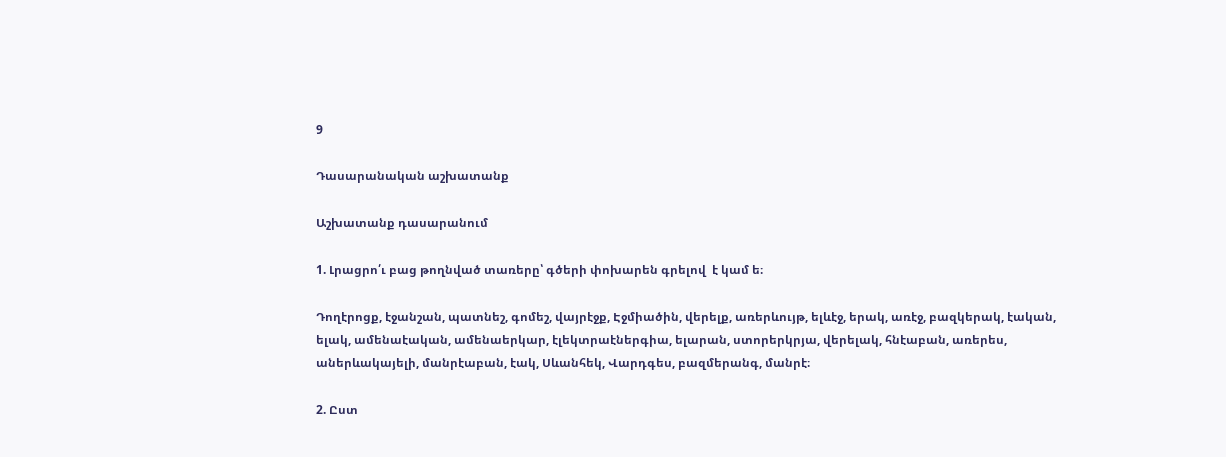9

Դասարանական աշխատանք

Աշխատանք դասարանում

1. Լրացրո՛ւ բաց թողնված տառերը՝ գծերի փոխարեն գրելով  է կամ ե։

Դողէրոցք, էջանշան, պատնեշ, գոմեշ, վայրէջք, Էջմիածին, վերելք, առերևույթ, ելևէջ, երակ, առէջ, բազկերակ, էական, ելակ, ամենաէական, ամենաերկար, էլեկտրաէներգիա, ելարան, ստորերկրյա, վերելակ, հնէաբան, առերես, աներևակայելի, մանրէաբան, էակ, Սևանհեկ, Վարդգես, բազմերանգ, մանրէ։

2. Ըստ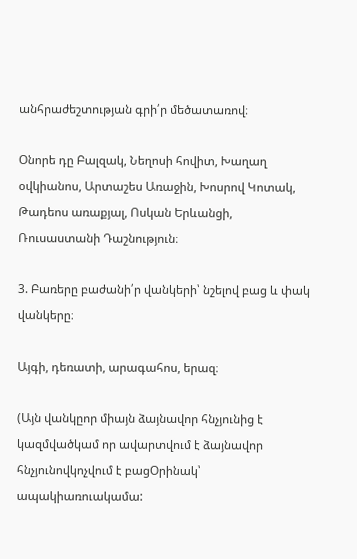անհրաժեշտության գրի՛ր մեծատառով։

Օնորե դը Բալզակ, Նեղոսի հովիտ, Խաղաղ օվկիանոս, Արտաշես Առաջին, Խոսրով Կոտակ, Թադեոս առաքյալ, Ոսկան Երևանցի, Ռուսաստանի Դաշնություն։

3. Բառերը բաժանի՛ր վանկերի՝ նշելով բաց և փակ վանկերը։

Այգի, դեռատի, արագահոս, երազ։

(Այն վանկըոր միայն ձայնավոր հնչյունից է կազմվածկամ որ ավարտվում է ձայնավոր հնչյունովկոչվում է բացՕրինակ՝ ապակիառուակամա: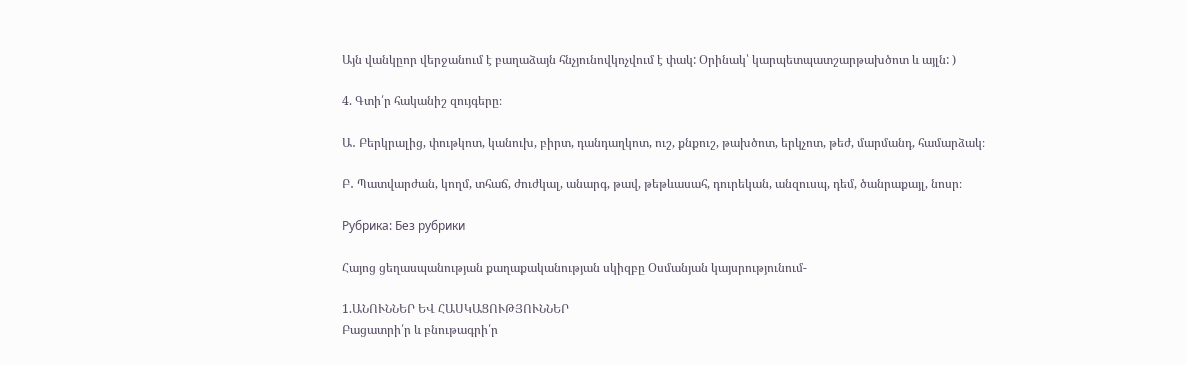Այն վանկըոր վերջանում է բաղաձայն հնչյունովկոչվում է փակ: Օրինակ՝ կարպետպատշարթախծոտ և այլն: )

4. Գտի՛ր հականիշ զույգերը։

Ա․ Բերկրալից, փութկոտ, կանուխ, բիրտ, դանդաղկոտ, ուշ, քնքուշ, թախծոտ, երկչոտ, թեժ, մարմանդ, համարձակ։

Բ․ Պատվարժան, կողմ, տհաճ, ժուժկալ, անարգ, թավ, թեթևասահ, դուրեկան, անզուսպ, դեմ, ծանրաքայլ, նոսր։

Рубрика: Без рубрики

Հայոց ցեղասպանության քաղաքականության սկիզբը Օսմանյան կայսրությունում-

1.ԱՆՈՒՆՆԵՐ ԵՎ ՀԱՍԿԱՑՈՒԹՅՈՒՆՆԵՐ
Բացատրի՛ր և բնութագրի՛ր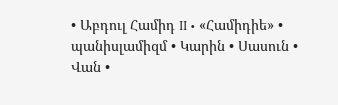• Աբդուլ Համիդ II • «Համիդիե» • պանիսլամիզմ • Կարին • Սասուն • Վան •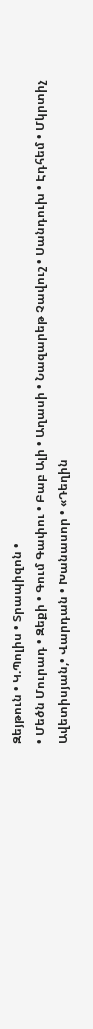Զեյթուն • Կ.Պոլիս • Տրապիզոն •
• Մեծն Մուրադ • Զեքի • Գում Գափու • Բաբ Ալի • Աղասի • Նազարեթ Չավուշ • Սանդուխ • Էդհեմ • Մկրտիչ Ավետիսյան,• Վարդան • Խանասոր • «Դեղին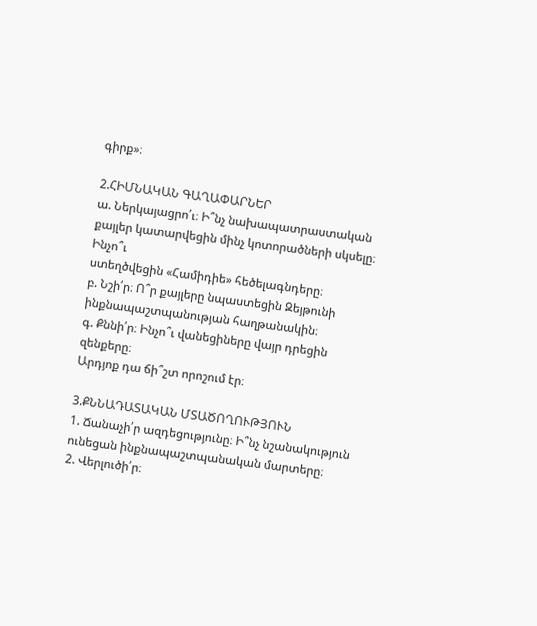գիրք»։

2.ՀԻՄՆԱԿԱՆ ԳԱՂԱՓԱՐՆԵՐ
ա. Ներկայացրո՛ւ։ Ի՞նչ նախապատրաստական քայլեր կատարվեցին մինչ կոտորածների սկսելը։ Ինչո՞ւ
ստեղծվեցին «Համիդիե» հեծելագնդերը։
բ. Նշի՛ր։ Ո՞ր քայլերը նպաստեցին Զեյթունի ինքնապաշտպանության հաղթանակին։
գ. Քննի՛ր։ Ինչո՞ւ վանեցիները վայր դրեցին զենքերը։
Արդյոք դա ճի՞շտ որոշում էր։

3.ՔՆՆԱԴԱՏԱԿԱՆ ՄՏԱԾՈՂՈՒԹՅՈՒՆ
1. Ճանաչի՛ր ազդեցությունը։ Ի՞նչ նշանակություն
ունեցան ինքնապաշտպանական մարտերը։
2. Վերլուծի՛ր։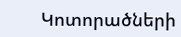Կոտորածների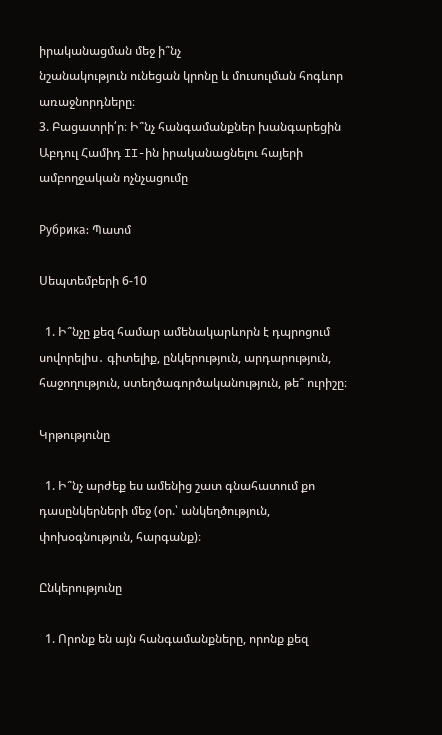իրականացման մեջ ի՞նչ
նշանակություն ունեցան կրոնը և մուսուլման հոգևոր
առաջնորդները։
3. Բացատրի՛ր։ Ի՞նչ հանգամանքներ խանգարեցին
Աբդուլ Համիդ II-ին իրականացնելու հայերի ամբողջական ոչնչացումը

Рубрика: Պատմ

Սեպտեմբերի 6-10

  1. Ի՞նչը քեզ համար ամենակարևորն է դպրոցում սովորելիս․ գիտելիք, ընկերություն, արդարություն, հաջողություն, ստեղծագործականություն, թե՞ ուրիշը։

Կրթությունը

  1. Ի՞նչ արժեք ես ամենից շատ գնահատում քո դասընկերների մեջ (օր.՝ անկեղծություն, փոխօգնություն, հարգանք)։

Ընկերությունը

  1. Որոնք են այն հանգամանքները, որոնք քեզ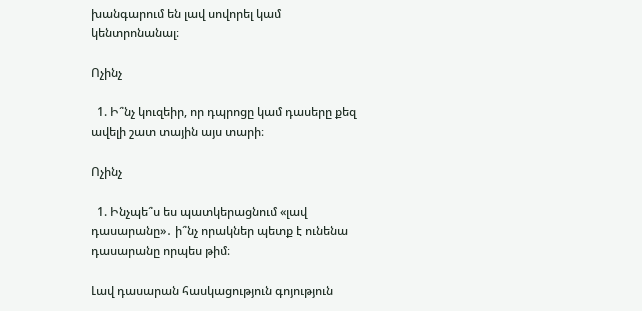խանգարում են լավ սովորել կամ կենտրոնանալ։

Ոչինչ

  1. Ի՞նչ կուզեիր, որ դպրոցը կամ դասերը քեզ ավելի շատ տային այս տարի։

Ոչինչ

  1. Ինչպե՞ս ես պատկերացնում «լավ դասարանը»․ ի՞նչ որակներ պետք է ունենա դասարանը որպես թիմ։

Լավ դասարան հասկացություն գոյություն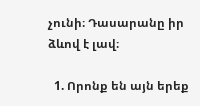չունի։ Դասարանը իր ձևով է լավ։

  1. Որոնք են այն երեք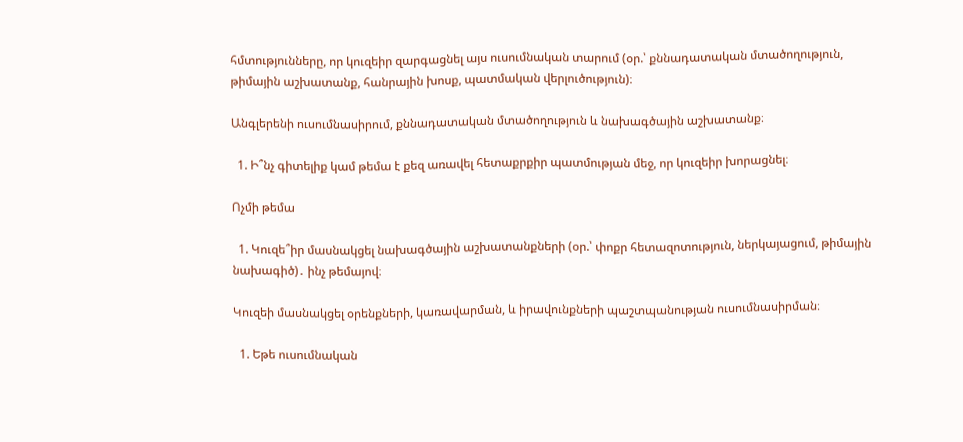հմտությունները, որ կուզեիր զարգացնել այս ուսումնական տարում (օր.՝ քննադատական մտածողություն, թիմային աշխատանք, հանրային խոսք, պատմական վերլուծություն)։

Անգլերենի ուսումնասիրում, քննադատական մտածողություն և նախագծային աշխատանք։

  1. Ի՞նչ գիտելիք կամ թեմա է քեզ առավել հետաքրքիր պատմության մեջ, որ կուզեիր խորացնել։

Ոչմի թեմա

  1. Կուզե՞իր մասնակցել նախագծային աշխատանքների (օր.՝ փոքր հետազոտություն, ներկայացում, թիմային նախագիծ)․ ինչ թեմայով։

Կուզեի մասնակցել օրենքների, կառավարման, և իրավունքների պաշտպանության ուսումնասիրման։

  1. Եթե ուսումնական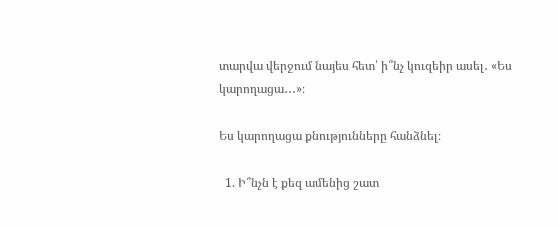տարվա վերջում նայես հետ՝ ի՞նչ կուզեիր ասել․ «Ես կարողացա․․․»։

Ես կարողացա քնությունները հանձնել։

  1. Ի՞նչն է քեզ ամենից շատ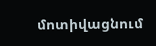մոտիվացնում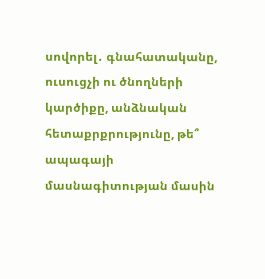սովորել․ գնահատականը, ուսուցչի ու ծնողների կարծիքը, անձնական հետաքրքրությունը, թե՞ ապագայի մասնագիտության մասին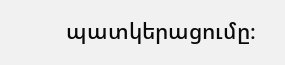պատկերացումը։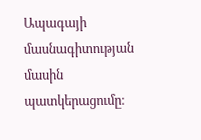Ապագայի մասնագիտության մասին պատկերացումը։